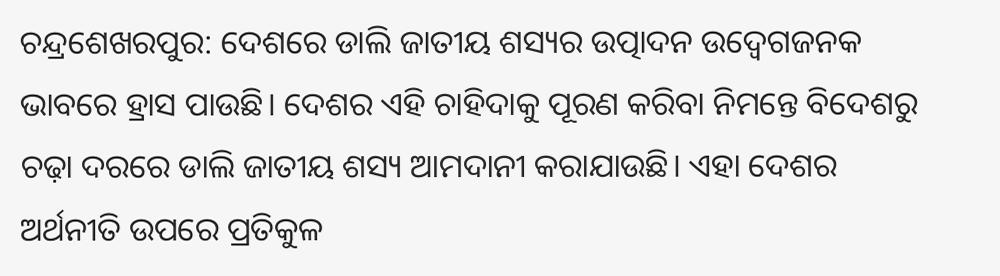ଚନ୍ଦ୍ରଶେଖରପୁର: ଦେଶରେ ଡାଲି ଜାତୀୟ ଶସ୍ୟର ଉତ୍ପାଦନ ଉଦ୍ବେଗଜନକ ଭାବରେ ହ୍ରାସ ପାଉଛି। ଦେଶର ଏହି ଚାହିଦାକୁ ପୂରଣ କରିବା ନିମନ୍ତେ ବିଦେଶରୁ ଚଢ଼ା ଦରରେ ଡାଲି ଜାତୀୟ ଶସ୍ୟ ଆମଦାନୀ କରାଯାଉଛି। ଏହା ଦେଶର ଅର୍ଥନୀତି ଉପରେ ପ୍ରତିକୁଳ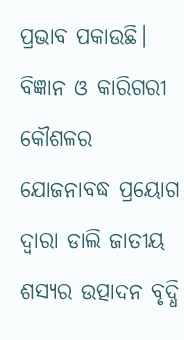ପ୍ରଭାବ ପକାଉଛି। ବିଜ୍ଞାନ ଓ କାରିଗରୀ କୌଶଳର ଯୋଜନାବଦ୍ଧ ପ୍ରୟୋଗ ଦ୍ୱାରା ଡାଲି ଜାତୀୟ ଶସ୍ୟର ଉତ୍ପାଦନ ବୃଦ୍ଧି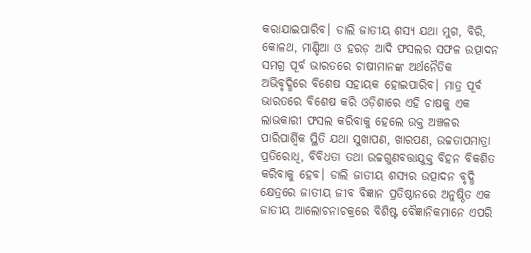କରାଯାଇପାରିବ। ଡାଲି ଜାତୀୟ ଶସ୍ୟ ଯଥା ମୁଗ, ବିରି, କୋଳଥ, ମାଣ୍ଡିଆ ଓ ହରଡ଼ ଆଦି ଫସଲର ସଫଳ ଉତ୍ପାଦନ ସମଗ୍ର ପୂର୍ବ ଭାରତରେ ଚାଷୀମାନଙ୍କ ଅର୍ଥନୈତିକ ଅଭିବୃଦ୍ଧିରେ ବିଶେଷ ସହାୟକ ହୋଇପାରିବ। ମାତ୍ର ପୂର୍ବ ଭାରତରେ ବିଶେଷ କରି ଓଡ଼ିଶାରେ ଏହି ଚାଷକୁ ଏକ ଲାଭକାରୀ ଫସଲ କରିବାକୁ ହେଲେ ଉକ୍ତ ଅଞ୍ଚଳର ପାରିପାର୍ଶ୍ୱିକ ସ୍ଥିତି ଯଥା ସୁଖାପଣ, ଖାରପଣ, ଉଚ୍ଚତାପମାତ୍ରା ପ୍ରତିରୋଧି, ବିବିଧତା ତଥା ଉଚ୍ଚଗୁଣବତ୍ତାଯୁକ୍ତ ବିହନ ବିକଶିତ କରିବାକୁ ହେବ। ଡାଲି ଜାତୀୟ ଶସ୍ୟର ଉତ୍ପାଦନ ବୃଦ୍ଧି କ୍ଷେତ୍ରରେ ଜାତୀୟ ଜୀବ ବିଜ୍ଞାନ ପ୍ରତିଷ୍ଠାନରେ ଅନୁଷ୍ଠିତ ଏକ ଜାତୀୟ ଆଲୋଚନାଚକ୍ରରେ ବିଶିଷ୍ଟ ବୈଜ୍ଞାନିକମାନେ ଏପରି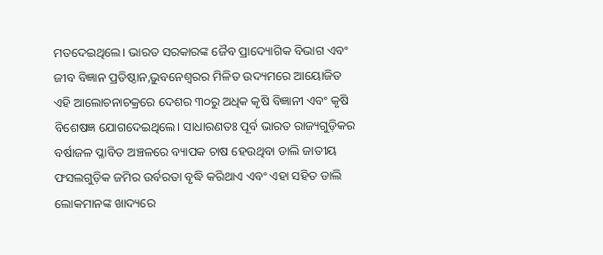ମତଦେଇଥିଲେ। ଭାରତ ସରକାରଙ୍କ ଜୈବ ପ୍ରାଦ୍ୟୋଗିକ ବିଭାଗ ଏବଂ ଜୀବ ବିଜ୍ଞାନ ପ୍ରତିଷ୍ଠାନ,ଭୁବନେଶ୍ୱରର ମିଳିତ ଉଦ୍ୟମରେ ଆୟୋଜିତ ଏହି ଆଲୋଚନାଚକ୍ରରେ ଦେଶର ୩୦ରୁ ଅଧିକ କୃଷି ବିଜ୍ଞାନୀ ଏବଂ କୃଷି ବିଶେଷଜ୍ଞ ଯୋଗଦେଇଥିଲେ। ସାଧାରଣତଃ ପୂର୍ବ ଭାରତ ରାଜ୍ୟଗୁଡ଼ିକର ବର୍ଷାଜଳ ପ୍ଳାବିତ ଅଞ୍ଚଳରେ ବ୍ୟାପକ ଚାଷ ହେଉଥିବା ଡାଲି ଜାତୀୟ ଫସଲଗୁଡ଼ିକ ଜମିର ଉର୍ବରତା ବୃଦ୍ଧି କରିଥାଏ ଏବଂ ଏହା ସହିତ ଡାଲି ଲୋକମାନଙ୍କ ଖାଦ୍ୟରେ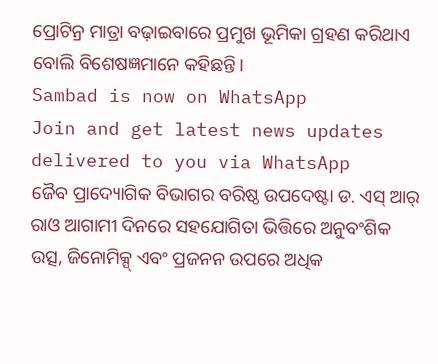ପ୍ରୋଟିନ୍ର ମାତ୍ରା ବଢ଼ାଇବାରେ ପ୍ରମୁଖ ଭୂମିକା ଗ୍ରହଣ କରିଥାଏ ବୋଲି ବିଶେଷଜ୍ଞମାନେ କହିଛନ୍ତି।
Sambad is now on WhatsApp
Join and get latest news updates delivered to you via WhatsApp
ଜୈବ ପ୍ରାଦ୍ୟୋଗିକ ବିଭାଗର ବରିଷ୍ଠ ଉପଦେଷ୍ଟା ଡ. ଏସ୍ ଆର୍ ରାଓ ଆଗାମୀ ଦିନରେ ସହଯୋଗିତା ଭିତ୍ତିରେ ଅନୁବଂଶିକ ଉତ୍ସ, ଜିନୋମିକ୍ସ୍ ଏବଂ ପ୍ରଜନନ ଉପରେ ଅଧିକ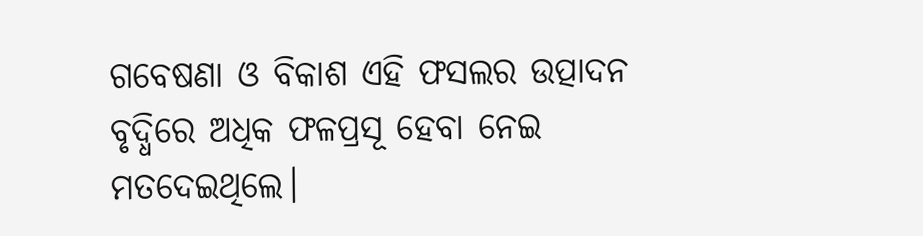ଗବେଷଣା ଓ ବିକାଶ ଏହି ଫସଲର ଉତ୍ପାଦନ ବୃଦ୍ଧିରେ ଅଧିକ ଫଳପ୍ରସୂ ହେବା ନେଇ ମତଦେଇଥିଲେ।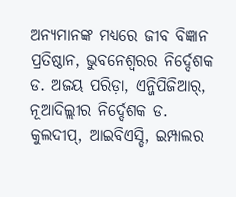ଅନ୍ୟମାନଙ୍କ ମଧ୍ୟରେ ଜୀବ ବିଜ୍ଞାନ ପ୍ରତିଷ୍ଠାନ, ଭୁବନେଶ୍ୱରର ନିର୍ଦ୍ଦେଶକ ଡ. ଅଜୟ ପରିଡ଼ା, ଏନ୍ଜିପିଜିଆର୍, ନୂଆଦିଲ୍ଲୀର ନିର୍ଦ୍ଦେଶକ ଡ. କୁଲଦୀପ୍, ଆଇବିଏସ୍ଡି, ଇମ୍ପାଲର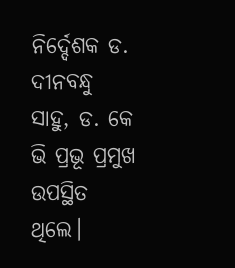ନିର୍ଦ୍ଦେଶକ ଡ. ଦୀନବନ୍ଧୁ ସାହୁ, ଡ. କେ ଭି ପ୍ରଭୂ ପ୍ରମୁଖ ଉପସ୍ଥିତ ଥିଲେ।